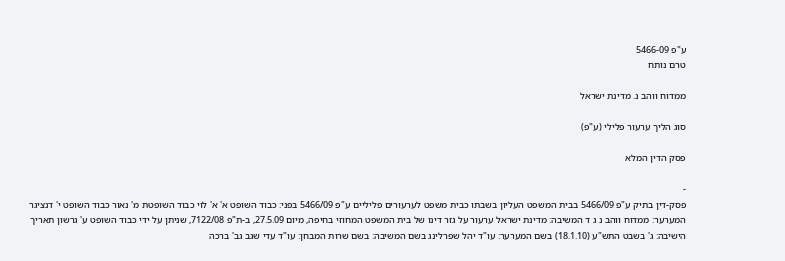ע"פ 5466-09
טרם נותח

ממדוח ווהב נ. מדינת ישראל

סוג הליך ערעור פלילי (ע"פ)

פסק הדין המלא

-
פסק-דין בתיק ע"פ 5466/09 בבית המשפט העליון בשבתו כבית משפט לערעורים פליליים ע"פ 5466/09 בפני: כבוד השופט א' א' לוי כבוד השופטת מ' נאור כבוד השופט י' דנציגר המערער: ממדוח ווהב נ ג ד המשיבה: מדינת ישראל ערעור על גזר דינו של בית המשפט המחוזי בחיפה, מיום 27.5.09, ב-ת"פ 7122/08, שניתן על ידי כבוד השופט ע' גרשון תאריך הישיבה: ג' בשבט התש"ע (18.1.10) בשם המערער: עו"ד יהל שפרלינג בשם המשיבה: בשם שרות המבחן: עו"ד עדי שגב גב' ברכה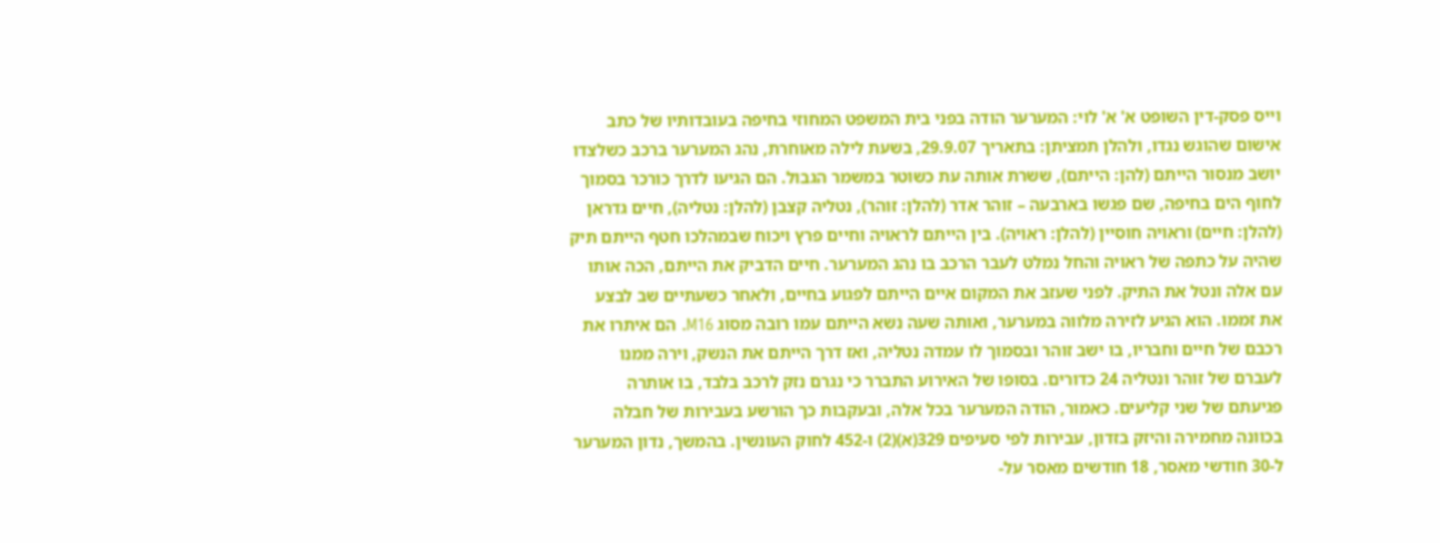וייס פסק-דין השופט א' א' לוי: המערער הודה בפני בית המשפט המחוזי בחיפה בעובדותיו של כתב אישום שהוגש נגדו, ולהלן תמציתן: בתאריך 29.9.07, בשעת לילה מאוחרת, נהג המערער ברכב כשלצדו יושב מנסור הייתם (להן: הייתם), ששרת אותה עת כשוטר במשמר הגבול. הם הגיעו לדרך כורכר בסמוך לחוף הים בחיפה, שם פגשו בארבעה – זוהר אדר (להלן: זוהר), נטליה קצבן (להלן: נטליה), חיים גדראן (להלן: חיים) וראויה חוסיין (להלן: ראויה). בין הייתם לראויה וחיים פרץ ויכוח שבמהלכו חטף הייתם תיק שהיה על כתפה של ראויה והחל נמלט לעבר הרכב בו נהג המערער. חיים הדביק את הייתם, הכה אותו עם אלה ונטל את התיק. לפני שעזב את המקום איים הייתם לפגוע בחיים, ולאחר כשעתיים שב לבצע את זממו. הוא הגיע לזירה מלווה במערער, ואותה שעה נשא הייתם עמו רובה מסוג M16. הם איתרו את רכבם של חיים וחבריו, בו ישב זוהר ובסמוך לו עמדה נטליה, ואז דרך הייתם את הנשק, וירה ממנו לעברם של זוהר ונטליה 24 כדורים. בסופו של האירוע התברר כי נגרם נזק לרכב בלבד, בו אותרה פגיעתם של שני קליעים. כאמור, הודה המערער בכל אלה, ובעקבות כך הורשע בעבירות של חבלה בכוונה מחמירה והיזק בזדון, עבירות לפי סעיפים 329(א)(2) ו-452 לחוק העונשין. בהמשך, נדון המערער ל-30 חודשי מאסר, 18 חודשים מאסר על-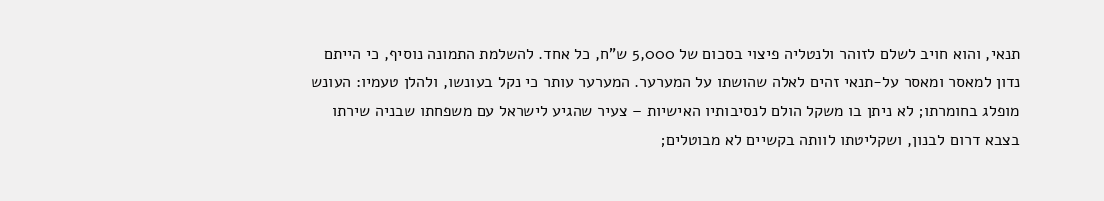תנאי, והוא חויב לשלם לזוהר ולנטליה פיצוי בסכום של 5,000 ש"ח, כל אחד. להשלמת התמונה נוסיף, כי הייתם נדון למאסר ומאסר על-תנאי זהים לאלה שהושתו על המערער. המערער עותר כי נקל בעונשו, ולהלן טעמיו: העונש מופלג בחומרתו; לא ניתן בו משקל הולם לנסיבותיו האישיות – צעיר שהגיע לישראל עם משפחתו שבניה שירתו בצבא דרום לבנון, ושקליטתו לוותה בקשיים לא מבוטלים;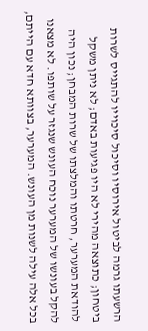הרשעתו גרמה לביטול אירוסיו וסיכול סיכוייו להתגייס לשרות ביטחון; כתוצאה מהירי לא היו פגיעות באדם; לא ניתן משקל להודאת המערער, חרטתו והמלצתו של שרות המבחן; נכון היה להקל בעונשו של המערער נוכח העונש שנגזר על שותפו. לא מצאנו בכל אלה עילה לשנות מן העונש. המערער, בצוותא חדא עם הייתם,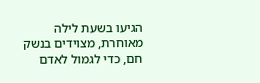הגיעו בשעת לילה מאוחרת, מצוידים בנשק חם, כדי לגמול לאדם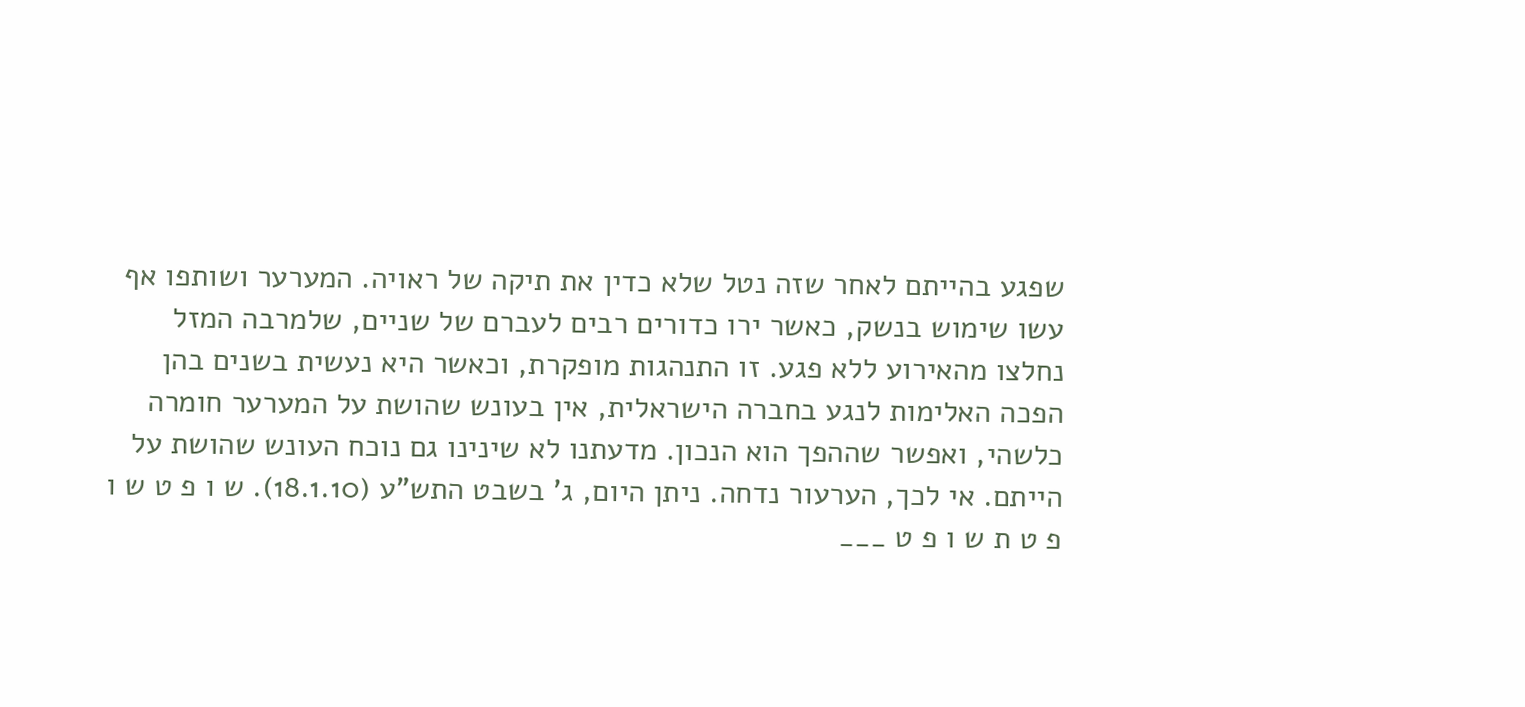שפגע בהייתם לאחר שזה נטל שלא כדין את תיקה של ראויה. המערער ושותפו אף עשו שימוש בנשק, כאשר ירו כדורים רבים לעברם של שניים, שלמרבה המזל נחלצו מהאירוע ללא פגע. זו התנהגות מופקרת, וכאשר היא נעשית בשנים בהן הפכה האלימות לנגע בחברה הישראלית, אין בעונש שהושת על המערער חומרה כלשהי, ואפשר שההפך הוא הנכון. מדעתנו לא שינינו גם נוכח העונש שהושת על הייתם. אי לכך, הערעור נדחה. ניתן היום, ג' בשבט התש"ע (18.1.10). ש ו פ ט ש ו פ ט ת ש ו פ ט ___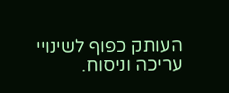העותק כפוף לשינויי עריכה וניסוח.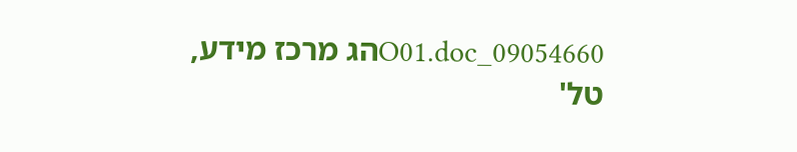09054660_O01.docהג מרכז מידע, טל'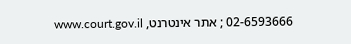02-6593666 ; אתר אינטרנט, www.court.gov.il